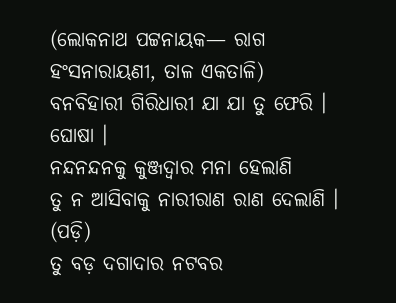(ଲୋକନାଥ ପଟ୍ଟନାୟକ— ରାଗ ହଂସନାରାୟଣୀ, ତାଳ ଏକତାଳି)
ବନବିହାରୀ ଗିରିଧାରୀ ଯା ଯା ତୁ ଫେରି । ଘୋଷା ।
ନନ୍ଦନନ୍ଦନକୁ କୁଞ୍ଜଦ୍ୱାର ମନା ହେଲାଣି
ତୁ ନ ଆସିବାକୁ ନାରୀରାଣ ରାଣ ଦେଲାଣି ।
(ପଡ଼ି)
ତୁ ବଡ଼ ଦଗାଦାର ନଟବର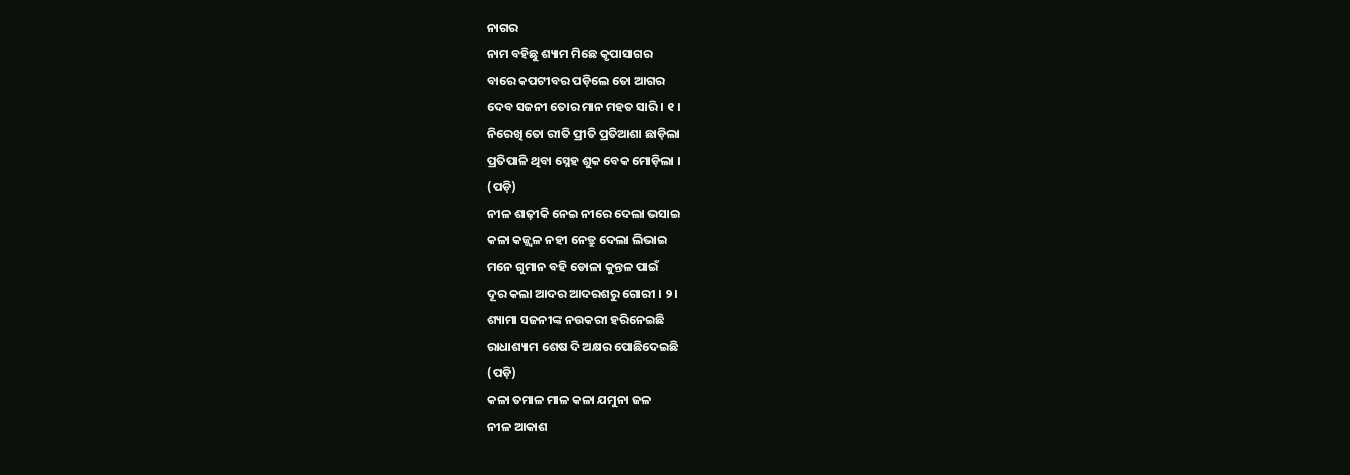ନାଗର
ନାମ ବହିଛୁ ଶ୍ୟାମ ମିଛେ କୃପାସାଗର
ବାରେ କପଟୀବର ପଡ଼ିଲେ ତୋ ଆଗର
ଦେବ ସଜନୀ ତୋର ମାନ ମହତ ସାରି । ୧ ।
ନିରେଖି ତୋ ରୀତି ପ୍ରୀତି ପ୍ରତିଆଶା ଛାଡ଼ିଲା
ପ୍ରତିପାଳି ଥିବା ସ୍ନେହ ଶୁକ ବେକ ମୋଡ଼ିଲା ।
(ପଡ଼ି)
ନୀଳ ଶାଢ଼ୀକି ନେଇ ନୀରେ ଦେଲା ଭସାଇ
କଳା କଜ୍ଜ୍ୱଳ ନହୀ ନେତ୍ରୁ ଦେଲା ଲିଭାଇ
ମନେ ଗୁମାନ ବହି ଡୋଳା କୁନ୍ତଳ ପାଇଁ
ଦୂର କଲା ଆଦର ଆଦରଶରୁ ଗୋରୀ । ୨ ।
ଶ୍ୟାମା ସଜନୀଙ୍କ ନଉକରୀ ହରିନେଇଛି
ରାଧାଶ୍ୟାମ ଶେଷ ଦି ଅକ୍ଷର ପୋଛିଦେଇଛି
(ପଡ଼ି)
କଳା ତମାଳ ମାଳ କଳା ଯମୁନା ଜଳ
ନୀଳ ଆକାଶ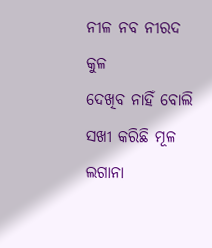ନୀଳ ନବ ନୀରଦ କୁଳ
ଦେଖିବ ନାହିଁ ବୋଲି ସଖୀ କରିଛି ମୂଳ
ଲଗାନା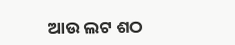ଆଉ ଲଟ ଶଠ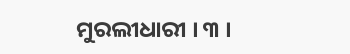ମୁରଲୀଧାରୀ । ୩ ।